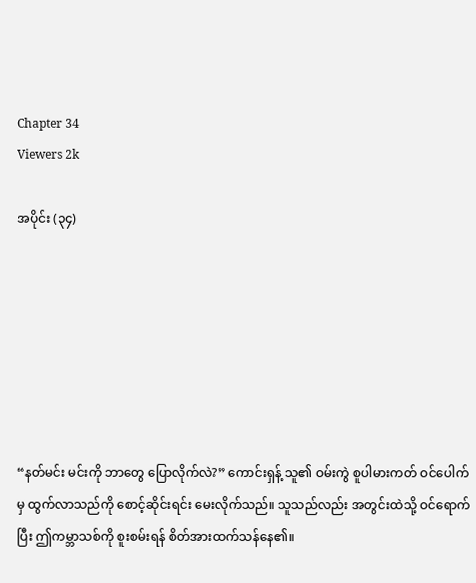Chapter 34
Viewers 2k

အပိုင်း (၃၄)







“နတ်မင်း မင်းကို ဘာတွေ ပြောလိုက်လဲ?” ကောင်းရှန့် သူ၏ ဝမ်းကွဲ စူပါမားကတ် ဝင်ပေါက်မှ ထွက်လာသည်ကို စောင့်ဆိုင်းရင်း မေးလိုက်သည်။ သူသည်လည်း အတွင်းထဲသို့ ဝင်ရောက်ပြီး ဤကမ္ဘာသစ်ကို စူးစမ်းရန် စိတ်အားထက်သန်နေ၏။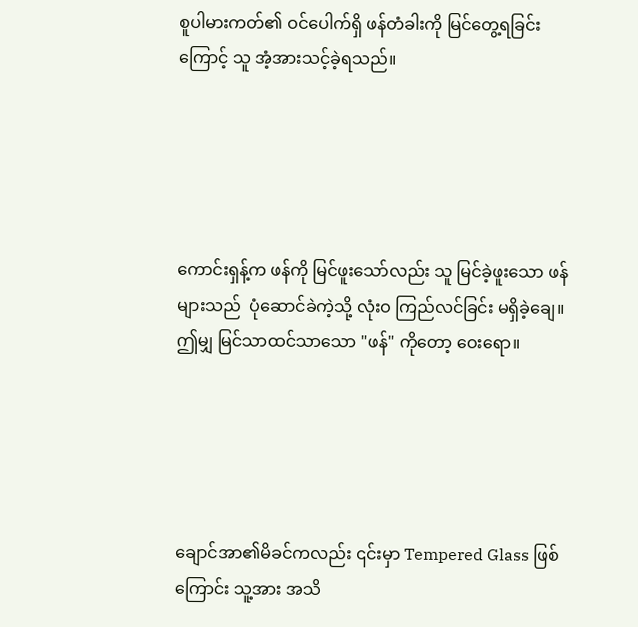စူပါမားကတ်၏ ဝင်ပေါက်ရှိ ဖန်တံခါးကို မြင်တွေ့ရခြင်းကြောင့် သူ အံ့အားသင့်ခဲ့ရသည်။





ကောင်းရှန့်က ဖန်ကို မြင်ဖူးသော်လည်း သူ မြင်ခဲ့ဖူးသော ဖန်များသည်  ပုံဆောင်ခဲကဲ့သို့ လုံးဝ ကြည်လင်ခြင်း မရှိခဲ့ချေ။ ဤမျှ မြင်သာထင်သာသော "ဖန်" ကိုတော့ ဝေးရော။





ချောင်အာ၏မိခင်ကလည်း ၎င်းမှာ Tempered Glass ဖြစ်ကြောင်း သူ့အား အသိ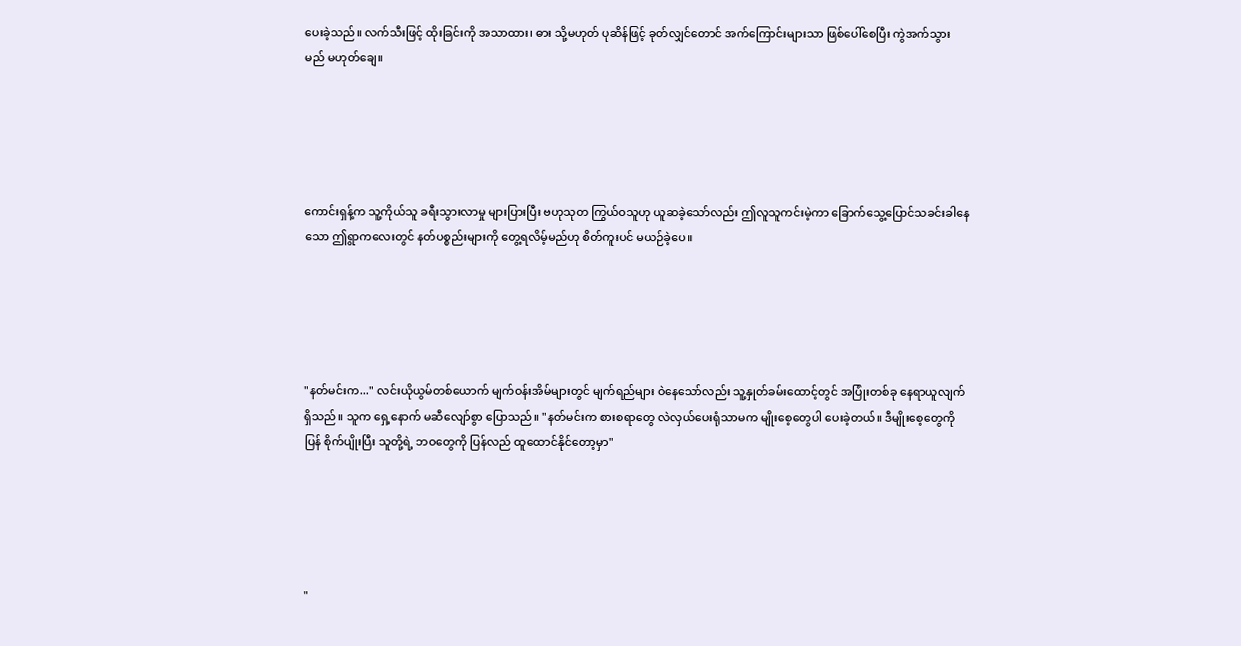ပေးခဲ့သည်။ လက်သီးဖြင့် ထိုးခြင်းကို အသာထား၊ ဓား သို့မဟုတ် ပုဆိန်ဖြင့် ခုတ်လျှင်တောင် အက်ကြောင်းများသာ ဖြစ်ပေါ်စေပြီး ကွဲအက်သွားမည် မဟုတ်ချေ။





ကောင်းရှန့်က သူ့ကိုယ်သူ ခရီးသွားလာမှု များပြားပြီး ဗဟုသုတ ကြွယ်ဝသူဟု ယူဆခဲ့သော်လည်း ဤလူသူကင်းမဲ့ကာ ခြောက်သွေ့ပြောင်သခင်းခါနေသော ဤရွာကလေးတွင် နတ်ပစ္စည်းများကို တွေ့ရလိမ့်မည်ဟု စိတ်ကူးပင် မယဉ်ခဲ့ပေ။





"နတ်မင်းက..." လင်းယိုယွမ်တစ်ယောက် မျက်ဝန်းအိမ်များတွင် မျက်ရည်များ ဝဲနေသော်လည်း သူ့နှုတ်ခမ်းထောင့်တွင် အပြုံးတစ်ခု နေရာယူလျက်ရှိသည်။ သူက ရှေ့နောက် မဆီလျော်စွာ ပြောသည်။ "နတ်မင်းက စားစရာတွေ လဲလှယ်ပေးရုံသာမက မျိုးစေ့တွေပါ ပေးခဲ့တယ်။ ဒီမျိုးစေ့တွေကို ပြန် စိုက်ပျိုးပြီး သူတို့ရဲ့ ဘဝတွေကို ပြန်လည် ထူထောင်နိုင်တော့မှာ"





"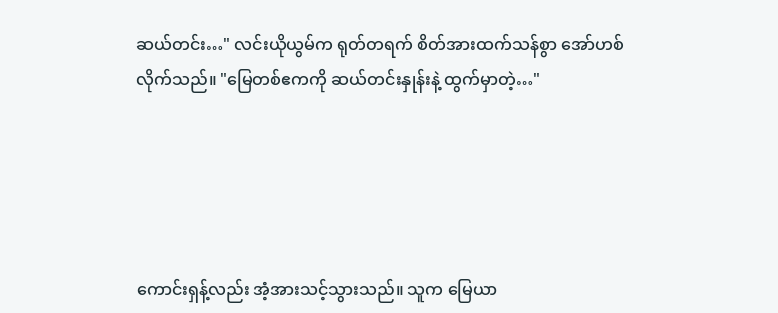ဆယ်တင်း…" လင်းယိုယွမ်က ရုတ်တရက် စိတ်အားထက်သန်စွာ အော်ဟစ်လိုက်သည်။ "မြေတစ်ဧကကို ဆယ်တင်းနှုန်းနဲ့ ထွက်မှာတဲ့…"





ကောင်းရှန့်လည်း အံ့အားသင့်သွားသည်။ သူက မြေယာ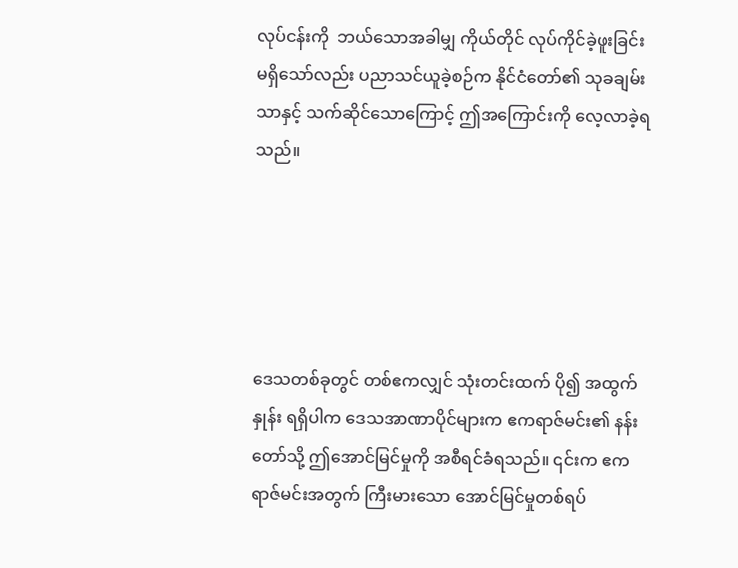လုပ်ငန်းကို  ဘယ်သောအခါမျှ ကိုယ်တိုင် လုပ်ကိုင်ခဲ့ဖူးခြင်း မရှိသော်လည်း ပညာသင်ယူခဲ့စဉ်က နိုင်ငံတော်၏ သုခချမ်းသာနှင့် သက်ဆိုင်သောကြောင့် ဤအကြောင်းကို လေ့လာခဲ့ရသည်။





ဒေသတစ်ခုတွင် တစ်ဧကလျှင် သုံးတင်းထက် ပို၍ အထွက်နှုန်း ရရှိပါက ဒေသအာဏာပိုင်များက ဧကရာဇ်မင်း၏ နန်းတော်သို့ ဤအောင်မြင်မှုကို အစီရင်ခံရသည်။ ၎င်းက ဧကရာဇ်မင်းအတွက် ကြီးမားသော အောင်မြင်မှုတစ်ရပ်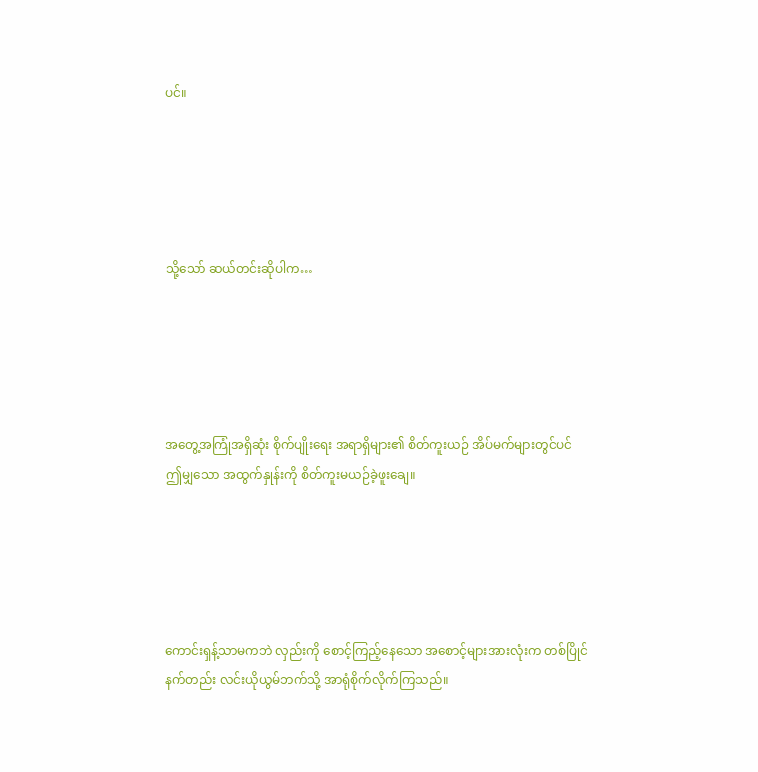ပင်။





သို့သော် ဆယ်တင်းဆိုပါက…





အတွေ့အကြုံအရှိဆုံး စိုက်ပျိုးရေး အရာရှိများ၏ စိတ်ကူးယဉ် အိပ်မက်များတွင်ပင် ဤမျှသော အထွက်နှုန်းကို စိတ်ကူးမယဉ်ခဲ့ဖူးချေ။





ကောင်းရှန့်သာမကဘဲ လှည်းကို စောင့်ကြည့်နေသော အစောင့်များအားလုံးက တစ်ပြိုင်နက်တည်း လင်းယိုယွမ်ဘက်သို့ အာရုံစိုက်လိုက်ကြသည်။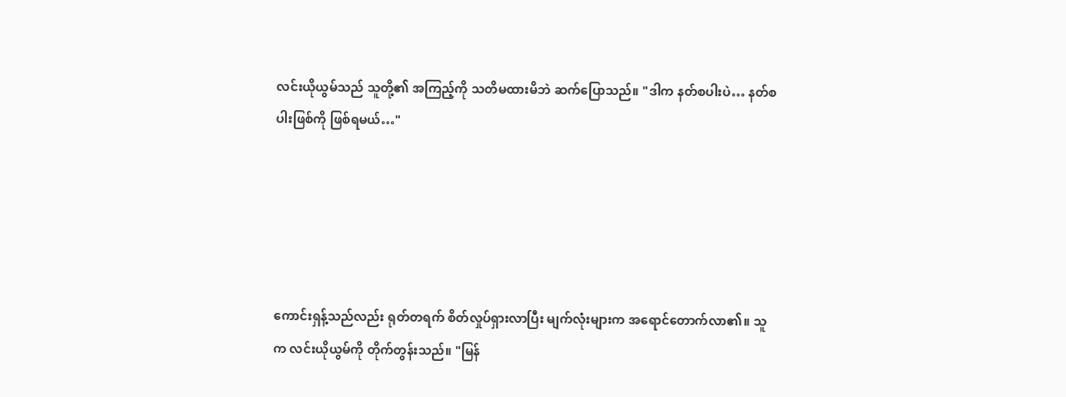လင်းယိုယွမ်သည် သူတို့၏ အကြည့်ကို သတိမထားမိဘဲ ဆက်ပြောသည်။ "ဒါက နတ်စပါးပဲ… နတ်စပါးဖြစ်ကို ဖြစ်ရမယ်…"





ကောင်းရှန့်သည်လည်း ရုတ်တရက် စိတ်လှုပ်ရှားလာပြီး မျက်လုံးများက အရောင်တောက်လာ၏။ သူက လင်းယိုယွမ်ကို တိုက်တွန်းသည်။ "မြန်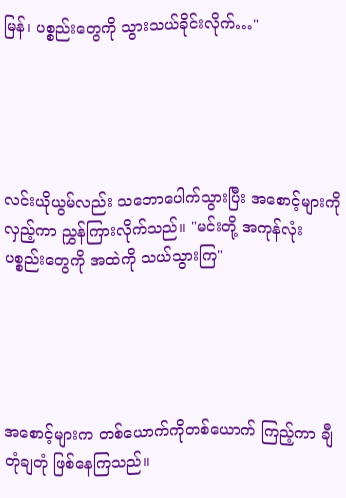မြန်၊ ပစ္စည်းတွေကို သွားသယ်ခိုင်းလိုက်…"





လင်းယိုယွမ်လည်း သဘောပေါက်သွားပြီး အစောင့်များကို လှည့်ကာ ညွှန်ကြားလိုက်သည်။ "မင်းတို့ အကုန်လုံး ပစ္စည်းတွေကို အထဲကို သယ်သွားကြ"





အစောင့်များက တစ်ယောက်ကိုတစ်ယောက် ကြည့်ကာ ချီတုံချတုံ ဖြစ်နေကြသည်။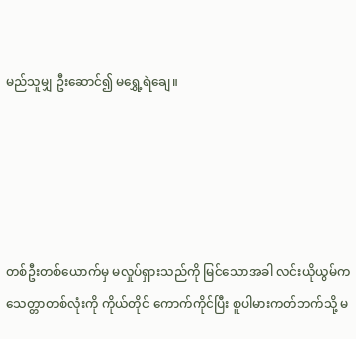မည်သူမျှ ဦးဆောင်၍ မရွှေ့ရဲချေ။





တစ်ဦးတစ်ယောက်မှ မလှုပ်ရှားသည်ကို မြင်သောအခါ လင်းယိုယွမ်က သေတ္တာတစ်လုံးကို ကိုယ်တိုင် ကောက်ကိုင်ပြီး စူပါမားကတ်ဘက်သို့ မ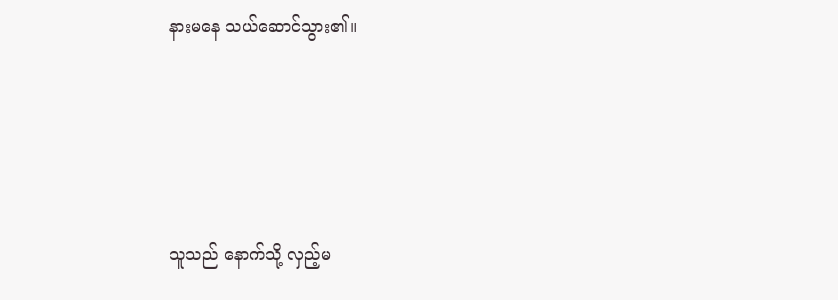နားမနေ သယ်ဆောင်သွား၏။





သူသည် နောက်သို့ လှည့်မ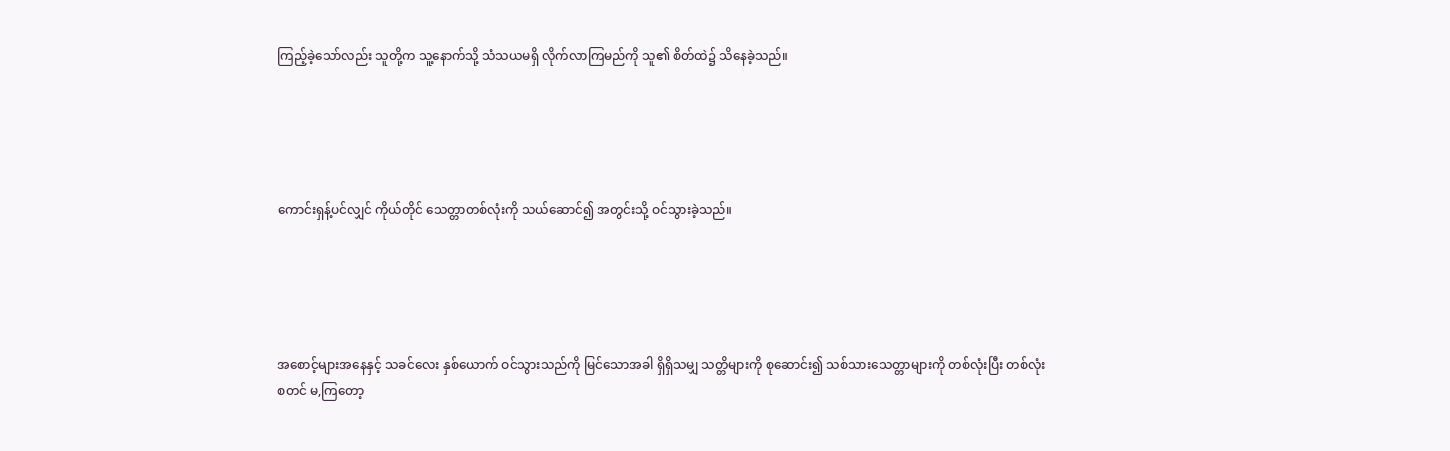ကြည့်ခဲ့သော်လည်း သူတို့က သူ့နောက်သို့ သံသယမရှိ လိုက်လာကြမည်ကို သူ၏ စိတ်ထဲ၌ သိနေခဲ့သည်။





ကောင်းရှန့်ပင်လျှင် ကိုယ်တိုင် သေတ္တာတစ်လုံးကို သယ်ဆောင်၍ အတွင်းသို့ ဝင်သွားခဲ့သည်။





အစောင့်များအနေနှင့် သခင်လေး နှစ်ယောက် ဝင်သွားသည်ကို မြင်သောအခါ ရှိရှိသမျှ သတ္တိများကို စုဆောင်း၍ သစ်သားသေတ္တာများကို တစ်လုံးပြီး တစ်လုံး စတင် မ,ကြတော့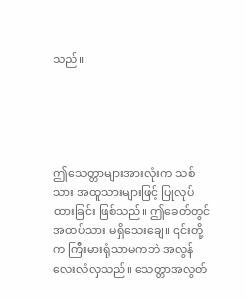သည်။





ဤသေတ္တာများအားလုံးက သစ်သား အထူသားများဖြင့် ပြုလုပ်ထားခြင်း ဖြစ်သည်။ ဤခေတ်တွင် အထပ်သား မရှိသေးချေ။ ၎င်းတို့က ကြီးမားရုံသာမကဘဲ အလွန်လေးလံလှသည်။ သေတ္တာအလွတ်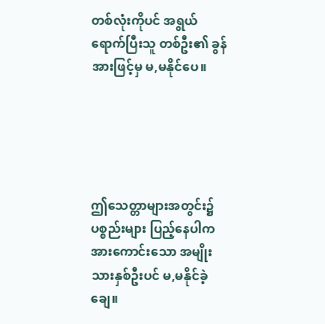တစ်လုံးကိုပင် အရွယ်ရောက်ပြီးသူ တစ်ဦး၏ ခွန်အားဖြင့်မှ မ,မနိုင်ပေ။





ဤသေတ္တာများအတွင်း၌ ပစ္စည်းများ ပြည့်နေပါက အားကောင်းသော အမျိုးသားနှစ်ဦးပင် မ,မနိုင်ခဲ့ချေ။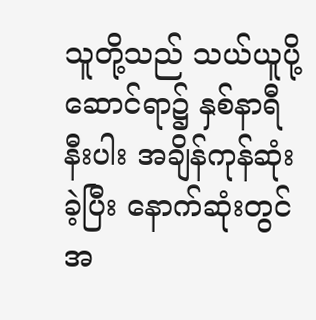သူတို့သည် သယ်ယူပို့ဆောင်ရာ၌ နှစ်နာရီနီးပါး အချိန်ကုန်ဆုံးခဲ့ပြီး နောက်ဆုံးတွင် အ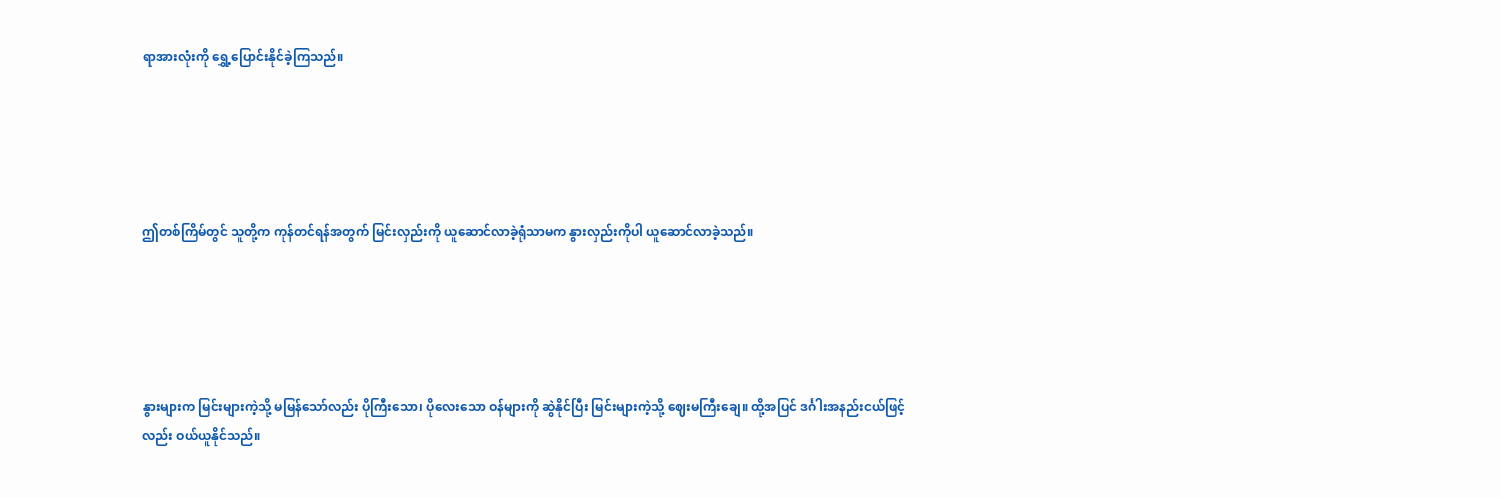ရာအားလုံးကို ရွှေ့ပြောင်းနိုင်ခဲ့ကြသည်။





ဤတစ်ကြိမ်တွင် သူတို့က ကုန်တင်ရန်အတွက် မြင်းလှည်းကို ယူဆောင်လာခဲ့ရုံသာမက နွားလှည်းကိုပါ ယူဆောင်လာခဲ့သည်။





နွားများက မြင်းများကဲ့သို့ မမြန်သော်လည်း ပိုကြီးသော၊ ပိုလေးသော ဝန်များကို ဆွဲနိုင်ပြီး မြင်းများကဲ့သို့ ဈေးမကြီးချေ။ ထို့အပြင် ဒင်္ဂါးအနည်းငယ်ဖြင့်လည်း ဝယ်ယူနိုင်သည်။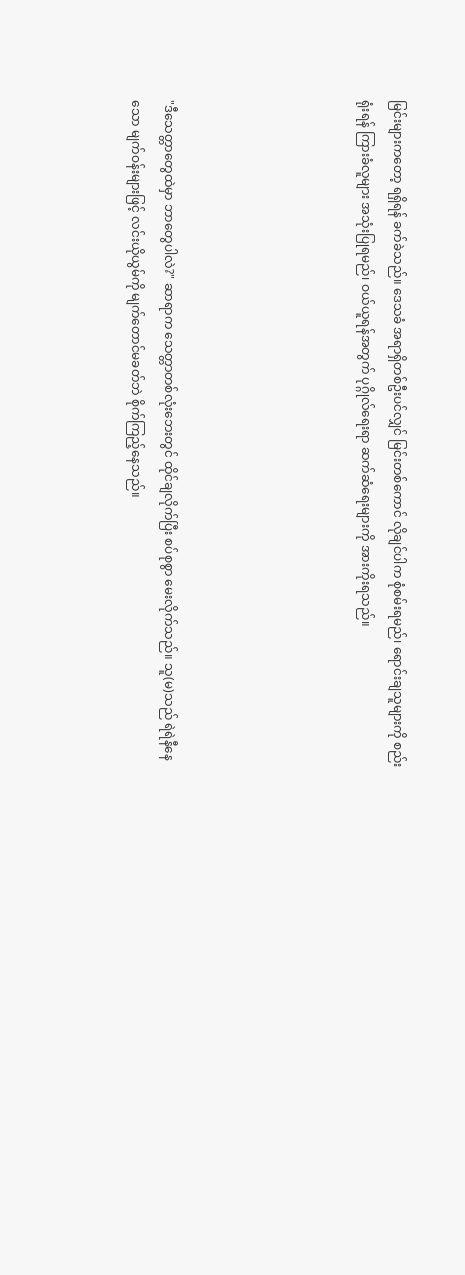မြင်းများကတော့ ရရှိရန် ခက်ခဲသည်။ ဒေသခံ အရာရှိတစ်ဦးပင်လျှင် မြင်းတစ်ကောင် လိုချင်ပါက စုံစမ်းရမည်၊ ရောင်းချသူများကို စည်းရုံးရန် ကြားခံလူများ အသုံးပြုရမည်၊ ဝယ်ယူရန်အတွက် ပုဂ္ဂိုလ်ရေးရာ ဆက်ဆံရေးများကို အားကိုးရသည်။





"ဒီသေတ္တာတွေထဲမှာ ဘာတွေပါလဲ?" ဆာရာက သေတ္တာတစ်လုံးဘေးတွင် ထိုင်ချလိုက်ပြီး စပ်စုစွာ မေးလိုက်သည်။ သူ(မ)သည် ရဲရဲနီနေသော မျက်ဝန်းများဖြင့် လင်းယိုယွမ်ကို မျက်တောင်မခတ်ဘဲ စိုက်ကြည့်နေသည်။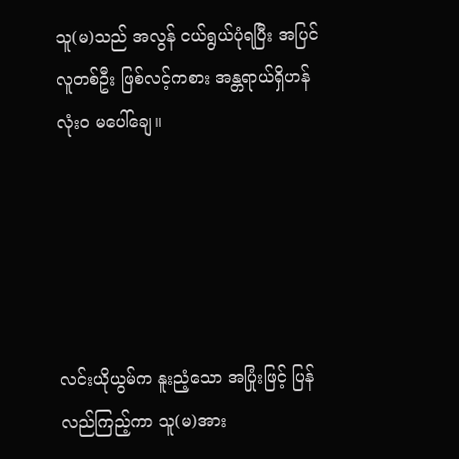သူ(မ)သည် အလွန် ငယ်ရွယ်ပုံရပြီး အပြင်လူတစ်ဦး ဖြစ်လင့်ကစား အန္တရာယ်ရှိဟန် လုံးဝ မပေါ်ချေ။





လင်းယိုယွမ်က နူးညံ့သော အပြုံးဖြင့် ပြန်လည်ကြည့်ကာ သူ(မ)အား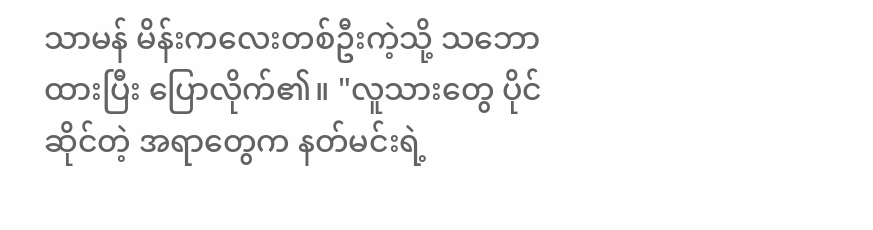သာမန် မိန်းကလေးတစ်ဦးကဲ့သို့ သဘောထားပြီး ပြောလိုက်၏။ "လူသားတွေ ပိုင်ဆိုင်တဲ့ အရာတွေက နတ်မင်းရဲ့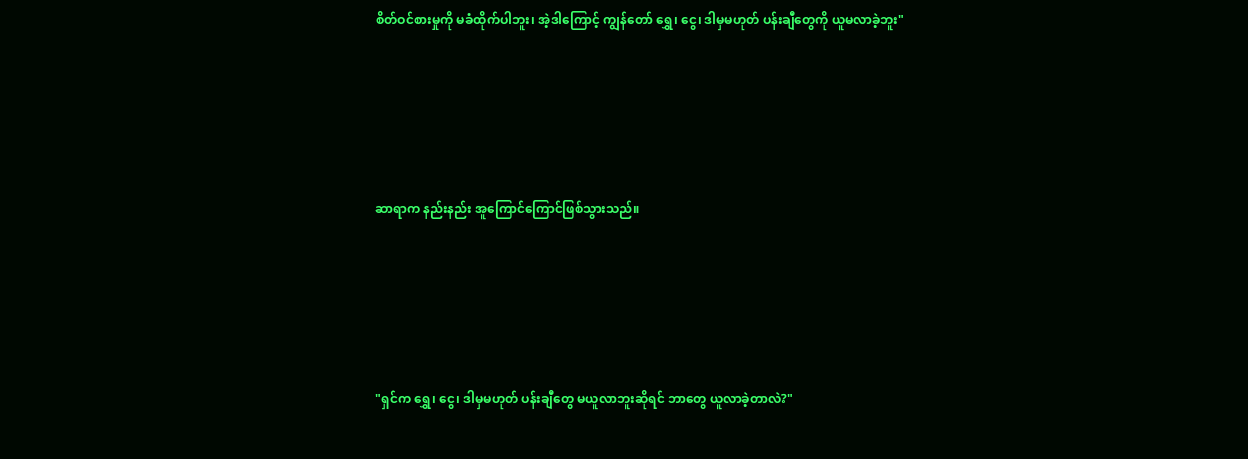စိတ်ဝင်စားမှုကို မခံထိုက်ပါဘူး၊ အဲ့ဒါကြောင့် ကျွန်တော် ရွှေ၊ ငွေ၊ ဒါမှမဟုတ် ပန်းချီတွေကို ယူမလာခဲ့ဘူး"





ဆာရာက နည်းနည်း အူကြောင်ကြောင်ဖြစ်သွားသည်။





"ရှင်က ရွှေ၊ ငွေ၊ ဒါမှမဟုတ် ပန်းချီတွေ မယူလာဘူးဆိုရင် ဘာတွေ ယူလာခဲ့တာလဲ?"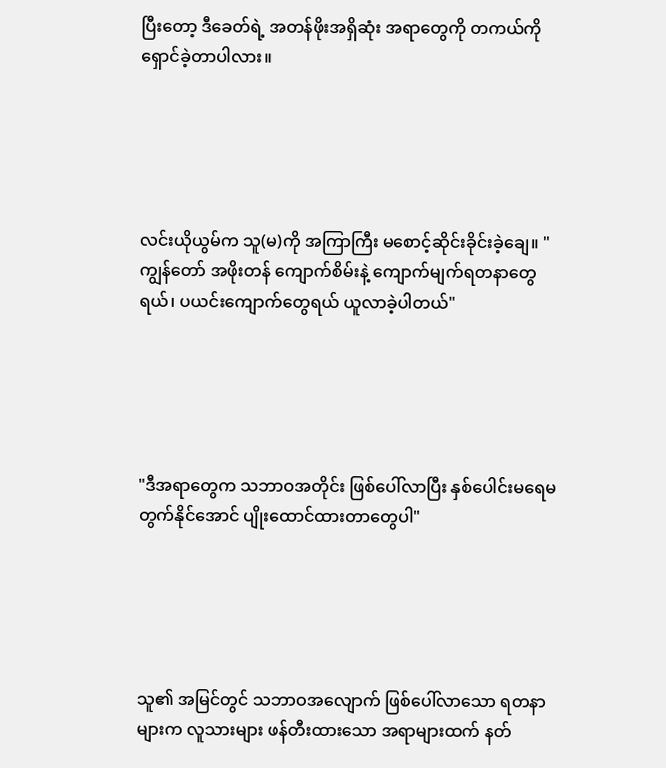ပြီးတော့ ဒီခေတ်ရဲ့ အတန်ဖိုးအရှိဆုံး အရာတွေကို တကယ်ကို ရှောင်ခဲ့တာပါလား။





လင်းယိုယွမ်က သူ(မ)ကို အကြာကြီး မစောင့်ဆိုင်းခိုင်းခဲ့ချေ။ "ကျွန်တော် အဖိုးတန် ကျောက်စိမ်းနဲ့ ကျောက်မျက်ရတနာတွေရယ်၊ ပယင်းကျောက်တွေရယ် ယူလာခဲ့ပါတယ်"





"ဒီအရာတွေက သဘာဝအတိုင်း ဖြစ်ပေါ်လာပြီး နှစ်ပေါင်းမရေမတွက်နိုင်အောင် ပျိုးထောင်ထားတာတွေပါ"





သူ၏ အမြင်တွင် သဘာဝအလျောက် ဖြစ်ပေါ်လာသော ရတနာများက လူသားများ ဖန်တီးထားသော အရာများထက် နတ်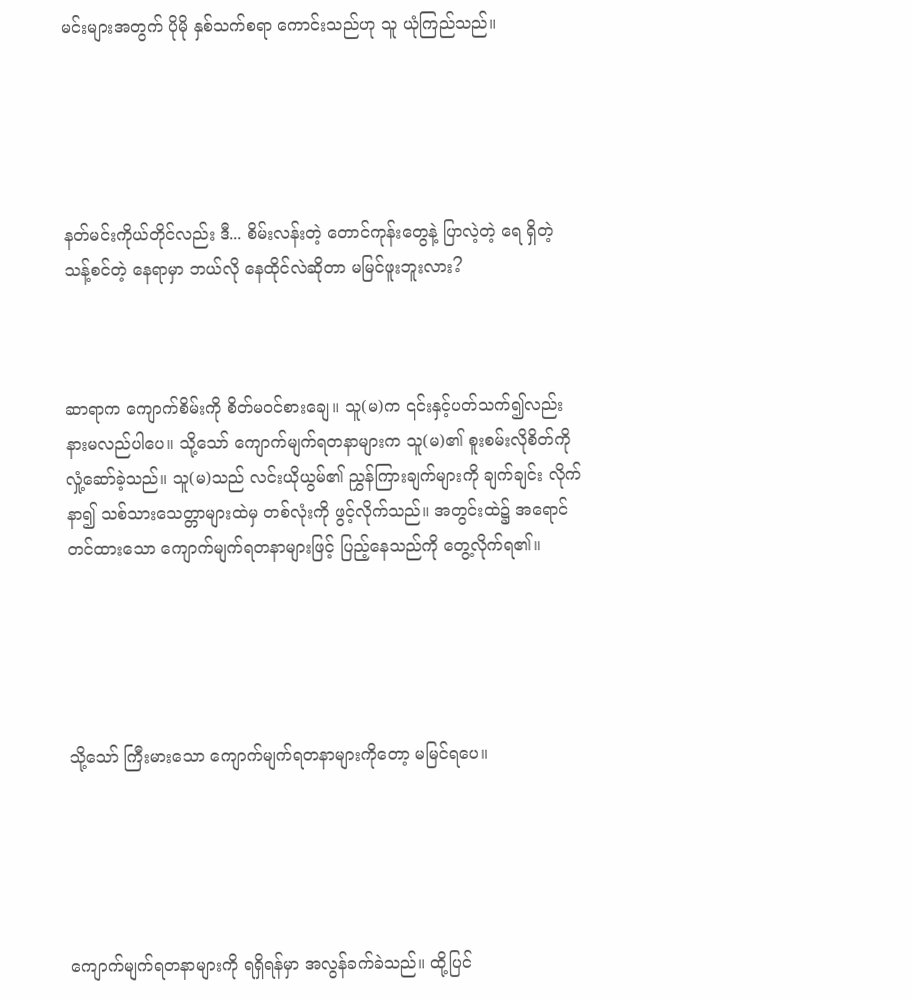မင်းများအတွက် ပိုမို နှစ်သက်စရာ ကောင်းသည်ဟု သူ ယုံကြည်သည်။





နတ်မင်းကိုယ်တိုင်လည်း ဒီ... စိမ်းလန်းတဲ့ တောင်ကုန်းတွေနဲ့ ပြာလဲ့တဲ့ ရေ ရှိတဲ့ သန့်စင်တဲ့ နေရာမှာ ဘယ်လို နေထိုင်လဲဆိုတာ မမြင်ဖူးဘူးလား?



ဆာရာက ကျောက်စိမ်းကို စိတ်မဝင်စားချေ။ သူ(မ)က ၎င်းနှင့်ပတ်သက်၍လည်း နားမလည်ပါပေ။ သို့သော် ကျောက်မျက်ရတနာများက သူ(မ)၏ စူးစမ်းလိုစိတ်ကို လှုံ့ဆော်ခဲ့သည်။ သူ(မ)သည် လင်းယိုယွမ်၏ ညွှန်ကြားချက်များကို ချက်ချင်း လိုက်နာ၍ သစ်သားသေတ္တာများထဲမှ တစ်လုံးကို ဖွင့်လိုက်သည်။ အတွင်းထဲ၌ အရောင်တင်ထားသော ကျောက်မျက်ရတနာများဖြင့် ပြည့်နေသည်ကို တွေ့လိုက်ရ၏။





သို့သော် ကြီးမားသော ကျောက်မျက်ရတနာများကိုတော့ မမြင်ရပေ။





ကျောက်မျက်ရတနာများကို ရရှိရန်မှာ အလွန်ခက်ခဲသည်။ ထို့ပြင်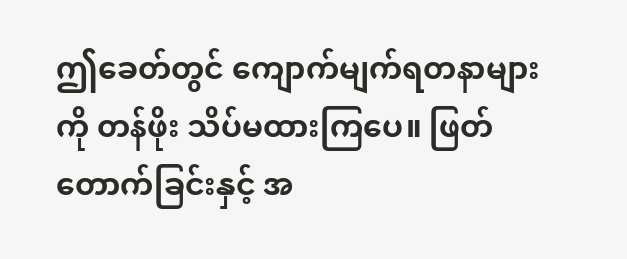ဤခေတ်တွင် ကျောက်မျက်ရတနာများကို တန်ဖိုး သိပ်မထားကြပေ။ ဖြတ်တောက်ခြင်းနှင့် အ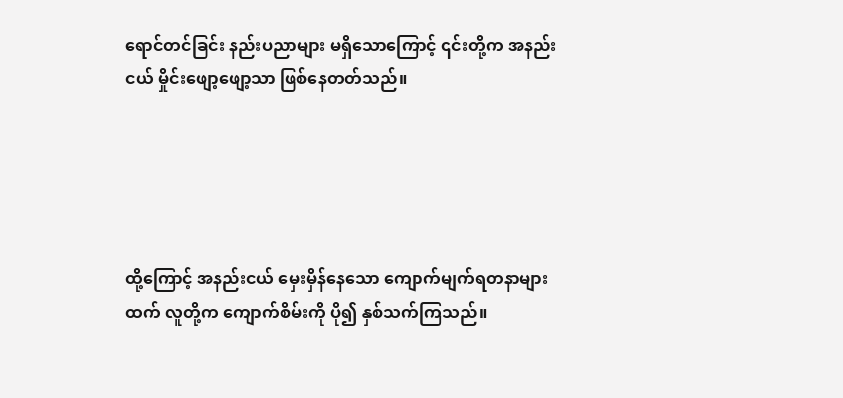ရောင်တင်ခြင်း နည်းပညာများ မရှိသောကြောင့် ၎င်းတို့က အနည်းငယ် မှိုင်းဖျော့ဖျော့သာ ဖြစ်နေတတ်သည်။





ထို့ကြောင့် အနည်းငယ် မှေးမှိန်နေသော ကျောက်မျက်ရတနာများထက် လူတို့က ကျောက်စိမ်းကို ပို၍ နှစ်သက်ကြသည်။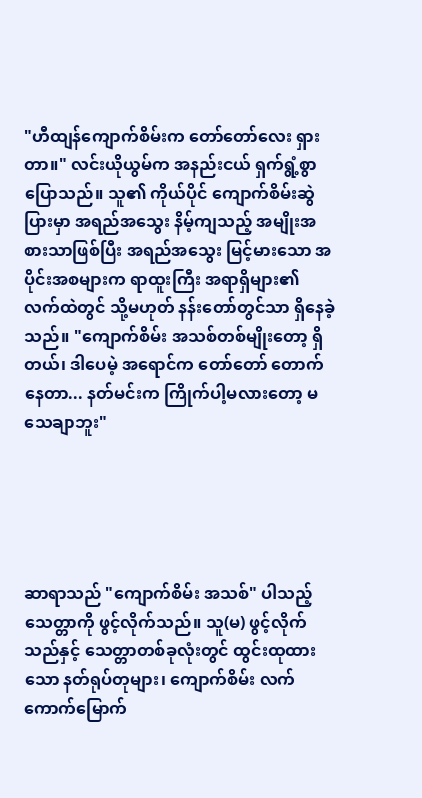"ဟီထျန်ကျောက်စိမ်းက တော်တော်လေး ရှားတာ။" လင်းယိုယွမ်က အနည်းငယ် ရှက်ရွံ့စွာ ပြောသည်။ သူ၏ ကိုယ်ပိုင် ကျောက်စိမ်းဆွဲပြားမှာ အရည်အသွေး နိမ့်ကျသည့် အမျိုးအစားသာဖြစ်ပြီး အရည်အသွေး မြင့်မားသော အပိုင်းအစများက ရာထူးကြီး အရာရှိများ၏ လက်ထဲတွင် သို့မဟုတ် နန်းတော်တွင်သာ ရှိနေခဲ့သည်။ "ကျောက်စိမ်း အသစ်တစ်မျိုးတော့ ရှိတယ်၊ ဒါပေမဲ့ အရောင်က တော်တော် တောက်နေတာ... နတ်မင်းက ကြိုက်ပါ့မလားတော့ မသေချာဘူး"





ဆာရာသည် "ကျောက်စိမ်း အသစ်" ပါသည့် သေတ္တာကို ဖွင့်လိုက်သည်။ သူ(မ) ဖွင့်လိုက်သည်နှင့် သေတ္တာတစ်ခုလုံးတွင် ထွင်းထုထားသော နတ်ရုပ်တုများ၊ ကျောက်စိမ်း လက်ကောက်မြောက်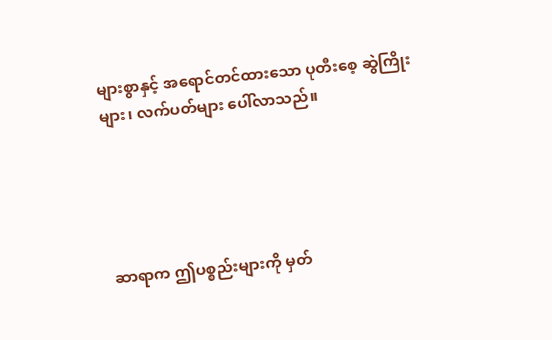များစွာနှင့် အရောင်တင်ထားသော ပုတီးစေ့ ဆွဲကြိုးများ၊ လက်ပတ်များ ပေါ်လာသည်။





ဆာရာက ဤပစ္စည်းများကို မှတ်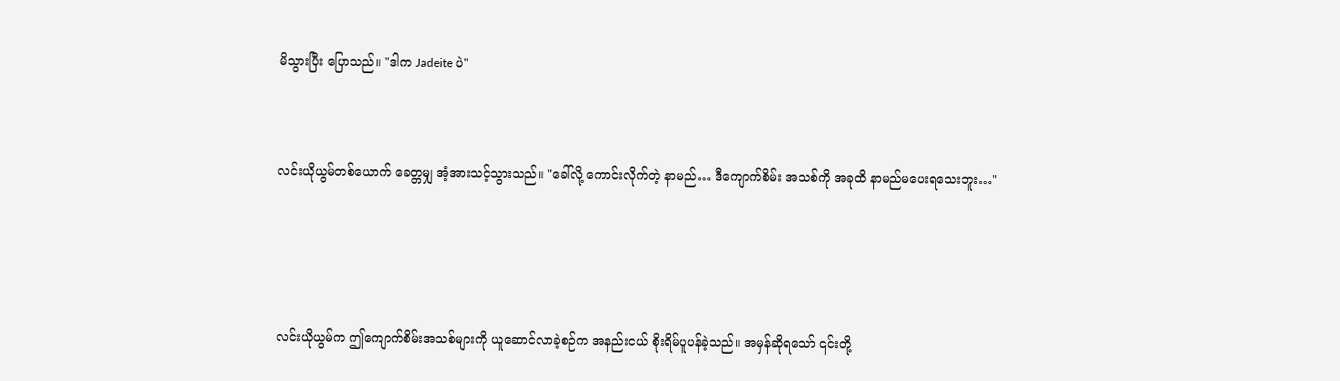မိသွားပြီး ပြောသည်။ "ဒါက Jadeite ပဲ"



လင်းယိုယွမ်တစ်ယောက် ခေတ္တမျှ အံ့အားသင့်သွားသည်။ "ခေါ်လို့ ကောင်းလိုက်တဲ့ နာမည်… ဒီကျောက်စိမ်း အသစ်ကို အခုထိ နာမည်မပေးရသေးဘူး…"





လင်းယိုယွမ်က ဤကျောက်စိမ်းအသစ်များကို ယူဆောင်လာခဲ့စဉ်က အနည်းငယ် စိုးရိမ်ပူပန်ခဲ့သည်။ အမှန်ဆိုရသော် ၎င်းတို့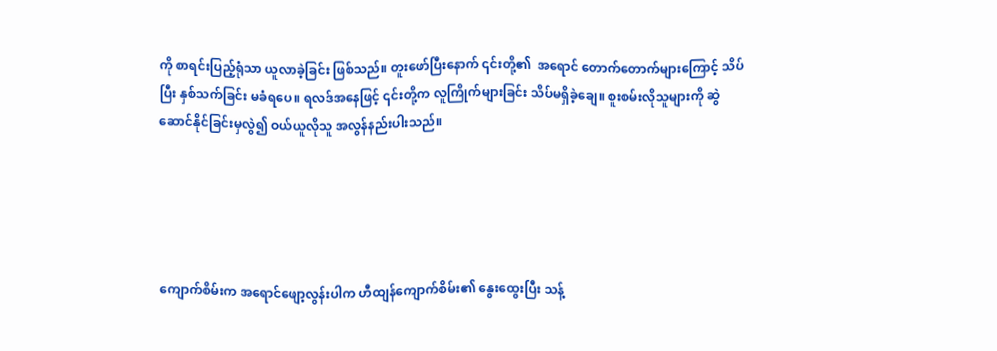ကို စာရင်းပြည့်ရုံသာ ယူလာခဲ့ခြင်း ဖြစ်သည်။ တူးဖော်ပြီးနောက် ၎င်းတို့၏  အရောင် တောက်တောက်များကြောင့် သိပ်ပြီး နှစ်သက်ခြင်း မခံရပေ။ ရလဒ်အနေဖြင့် ၎င်းတို့က လူကြိုက်များခြင်း သိပ်မရှိခဲ့ချေ။ စူးစမ်းလိုသူများကို ဆွဲဆောင်နိုင်ခြင်းမှလွဲ၍ ဝယ်ယူလိုသူ အလွန်နည်းပါးသည်။





ကျောက်စိမ်းက အရောင်ဖျော့လွန်းပါက ဟီထျန်ကျောက်စိမ်း၏ နွေးထွေးပြီး သန့်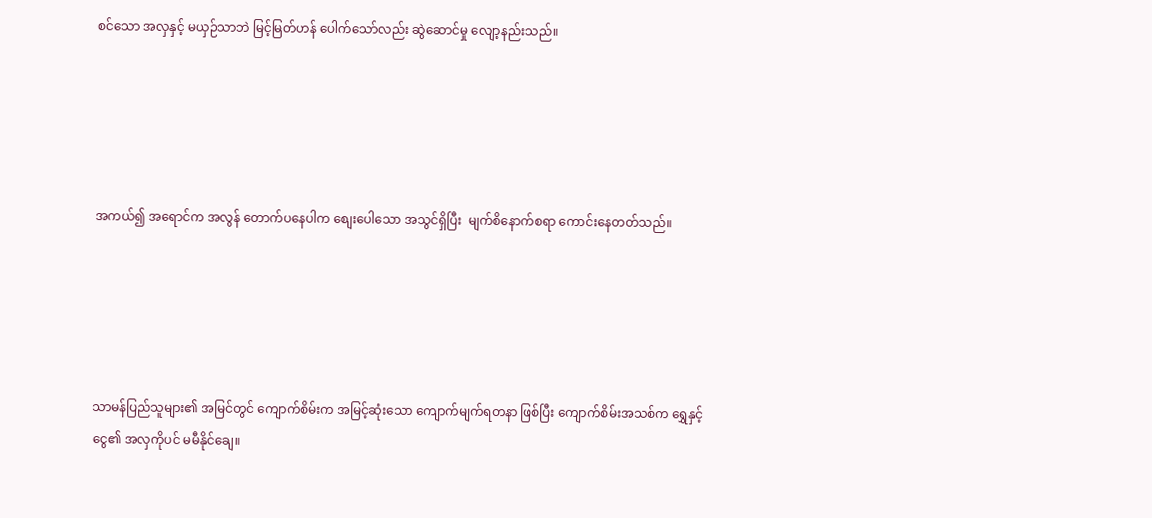စင်သော အလှနှင့် မယှဉ်သာဘဲ မြင့်မြတ်ဟန် ပေါက်သော်လည်း ဆွဲဆောင်မှု လျော့နည်းသည်။





အကယ်၍ အရောင်က အလွန် တောက်ပနေပါက စျေးပေါသော အသွင်ရှိပြီး  မျက်စိနောက်စရာ ကောင်းနေတတ်သည်။





သာမန်ပြည်သူများ၏ အမြင်တွင် ကျောက်စိမ်းက အမြင့်ဆုံးသော ကျောက်မျက်ရတနာ ဖြစ်ပြီး ကျောက်စိမ်းအသစ်က ရွှေနှင့် ငွေ၏ အလှကိုပင် မမီနိုင်ချေ။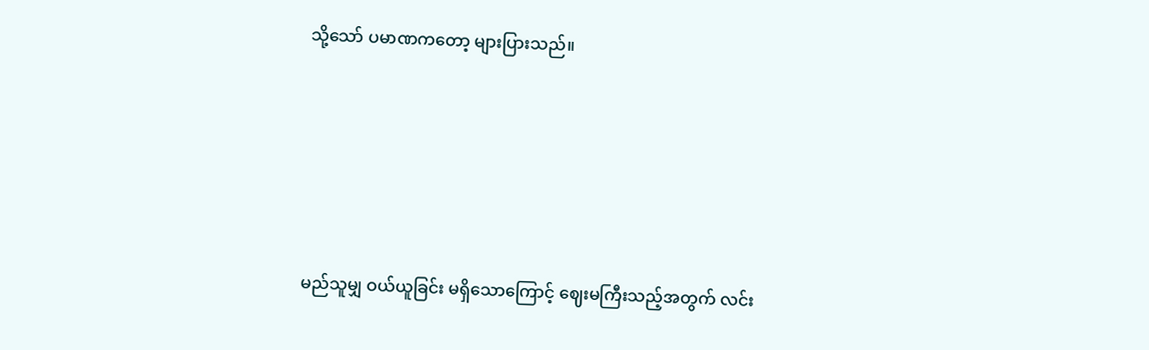သို့သော် ပမာဏကတော့ များပြားသည်။





မည်သူမျှ ဝယ်ယူခြင်း မရှိသောကြောင့် ဈေးမကြီးသည့်အတွက် လင်း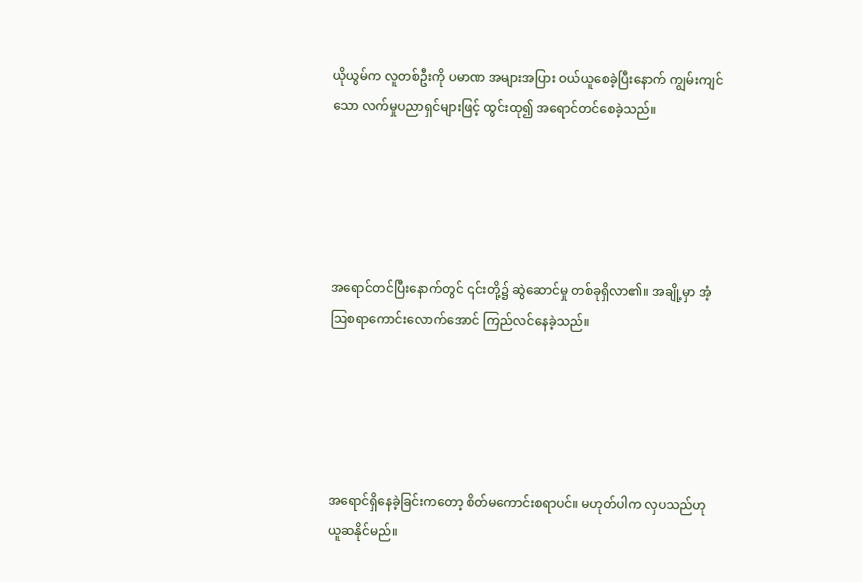ယိုယွမ်က လူတစ်ဦးကို ပမာဏ အများအပြား ဝယ်ယူစေခဲ့ပြီးနောက် ကျွမ်းကျင်သော လက်မှုပညာရှင်များဖြင့် ထွင်းထု၍ အရောင်တင်စေခဲ့သည်။





အရောင်တင်ပြီးနောက်တွင် ၎င်းတို့၌ ဆွဲဆောင်မှု တစ်ခုရှိလာ၏။ အချို့မှာ အံ့ဩစရာကောင်းလောက်အောင် ကြည်လင်နေခဲ့သည်။





အရောင်ရှိနေခဲ့ခြင်းကတော့ စိတ်မကောင်းစရာပင်။ မဟုတ်ပါက လှပသည်ဟု ယူဆနိုင်မည်။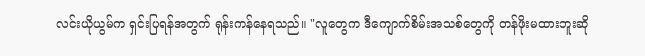လင်းယိုယွမ်က ရှင်းပြရန်အတွက် ရုန်းကန်‌နေရသည်။ "လူတွေက ဒီကျောက်စိမ်းအသစ်တွေကို တန်ဖိုးမထားဘူးဆို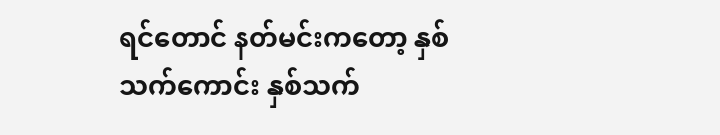ရင်တောင် နတ်မင်းကတော့ နှစ်သက်ကောင်း နှစ်သက်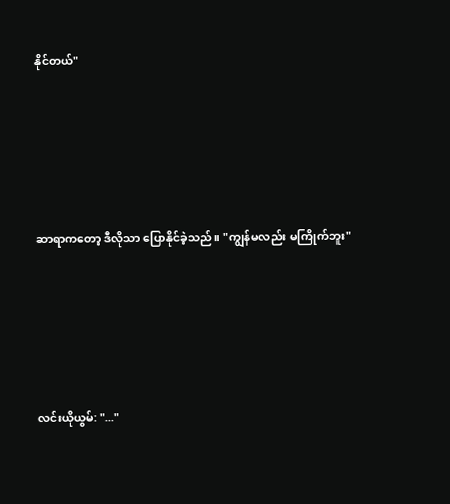နိုင်တယ်"





ဆာရာကတော့ ဒီလိုသာ ပြောနိုင်ခဲ့သည်။ "ကျွန်မလည်း မကြိုက်ဘူး"





လင်းယိုယွမ်: "..."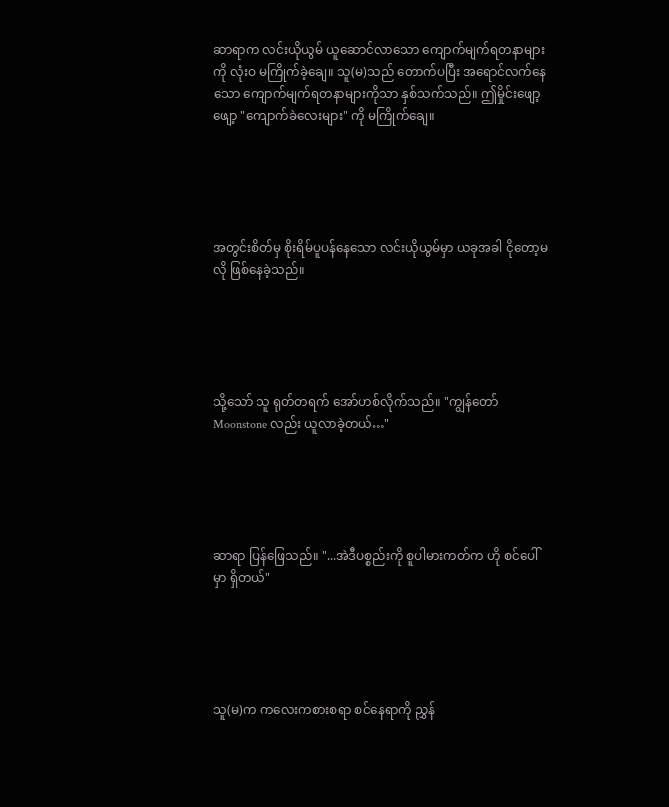ဆာရာက လင်းယိုယွမ် ယူဆောင်လာသော ကျောက်မျက်ရတနာများကို လုံးဝ မကြိုက်ခဲ့ချေ။ သူ(မ)သည် တောက်ပပြီး အရောင်လက်နေသော ကျောက်မျက်ရတနာများကိုသာ နှစ်သက်သည်။ ဤမှိုင်းဖျော့ဖျော့ "ကျောက်ခဲလေးများ" ကို မကြိုက်ချေ။





အတွင်းစိတ်မှ စိုးရိမ်ပူပန်နေသော လင်းယိုယွမ်မှာ ယခုအခါ ငိုတော့မလို ဖြစ်နေခဲ့သည်။





သို့သော် သူ ရုတ်တရက် အော်ဟစ်လိုက်သည်။ "ကျွန်တော် Moonstone လည်း ယူလာခဲ့တယ်…"





ဆာရာ ပြန်ဖြေသည်။ "...အဲဒီပစ္စည်းကို စူပါမားကတ်က ဟို စင်ပေါ်မှာ ရှိတယ်"





သူ(မ)က ကလေးကစားစရာ စင်နေရာကို ညွှန်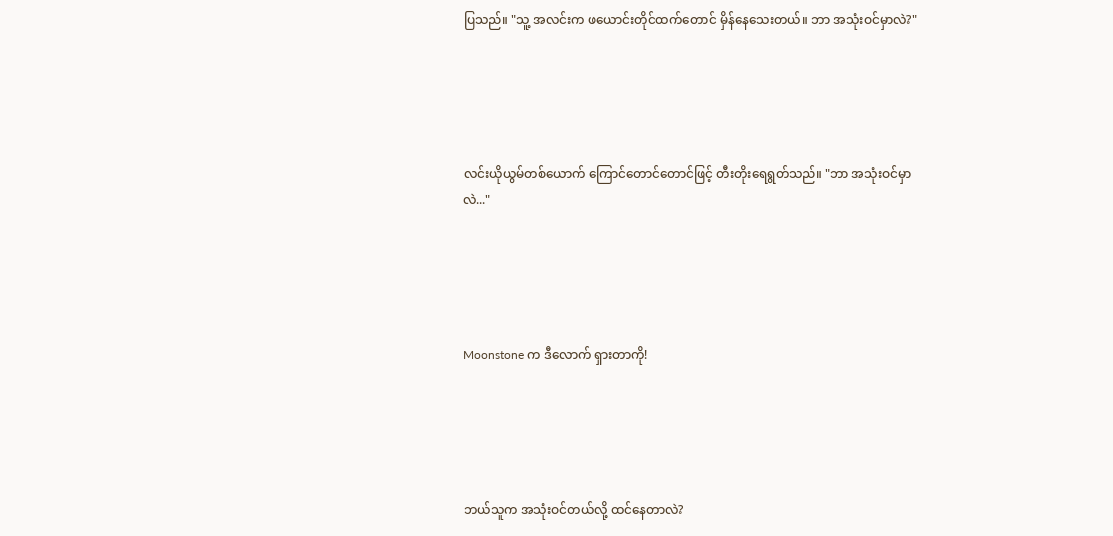ပြသည်။ "သူ့ အလင်းက ဖယောင်းတိုင်ထက်တောင် မှိန်နေသေးတယ်။ ဘာ အသုံးဝင်မှာလဲ?"





လင်းယိုယွမ်တစ်ယောက် ကြောင်တောင်တောင်ဖြင့် တီးတိုးရေရွတ်သည်။ "ဘာ အသုံးဝင်မှာလဲ..."





Moonstone က ဒီလောက် ရှားတာကို!





ဘယ်သူက အသုံးဝင်တယ်လို့ ထင်နေတာလဲ?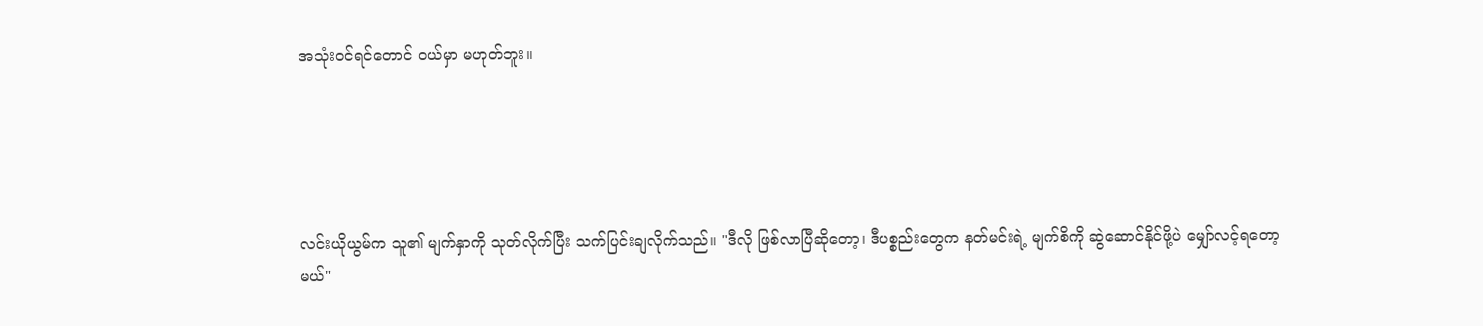အသုံးဝင်ရင်တောင် ဝယ်မှာ မဟုတ်ဘူး။





လင်းယိုယွမ်က သူ၏ မျက်နှာကို သုတ်လိုက်ပြီး သက်ပြင်းချလိုက်သည်။ "ဒီလို ဖြစ်လာပြီဆိုတော့၊ ဒီပစ္စည်းတွေက နတ်မင်းရဲ့ မျက်စိကို ဆွဲဆောင်နိုင်ဖို့ပဲ မျှော်လင့်ရတော့မယ်"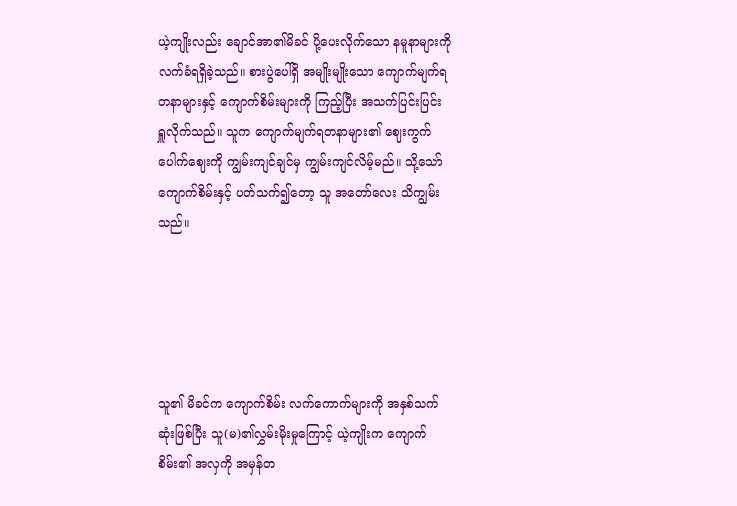ယဲ့ကျိုးလည်း ချောင်အာ၏မိခင် ပို့ပေးလိုက်သော နမူနာများကို လက်ခံရရှိခဲ့သည်။ စားပွဲပေါ်ရှိ အမျိုးမျိုးသော ကျောက်မျက်ရတနာများနှင့် ကျောက်စိမ်းများကို ကြည့်ပြီး အသက်ပြင်းပြင်း ရှူလိုက်သည်။ သူက ကျောက်မျက်ရတနာများ၏ ဈေးကွက်ပေါက်ဈေးကို ကျွမ်းကျင်ချင်မှ ကျွမ်းကျင်လိမ့်မည်။ သို့သော် ကျောက်စိမ်းနှင့် ပတ်သက်၍တော့ သူ အတော်လေး သိကျွမ်းသည်။





သူ၏ မိခင်က ကျောက်စိမ်း လက်ကောက်များကို အနှစ်သက်ဆုံးဖြစ်ပြီး သူ(မ)၏လွှမ်းမိုးမှုကြောင့် ယဲ့ကျိုးက ကျောက်စိမ်း၏ အလှကို အမှန်တ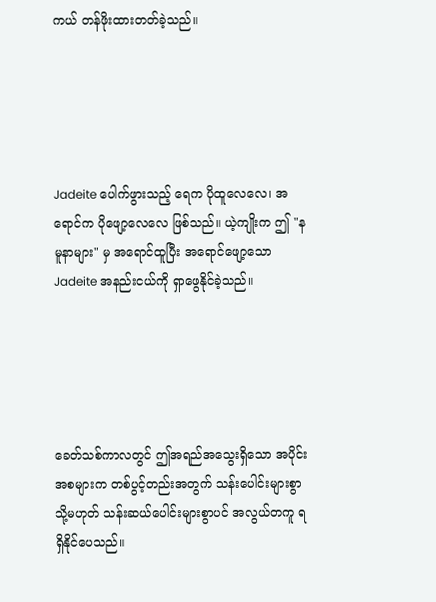ကယ် တန်ဖိုးထားတတ်ခဲ့သည်။





Jadeite ပေါက်ဖွားသည့် ရေက ပိုထူလေလေ၊ အရောင်က ပိုဖျော့လေလေ ဖြစ်သည်။ ယဲ့ကျိုးက ဤ "နမူနာများ" မှ အရောင်ထူပြီး အရောင်ဖျော့သော Jadeite အနည်းငယ်ကို ရှာဖွေနိုင်ခဲ့သည်။





ခေတ်သစ်ကာလတွင် ဤအရည်အသွေးရှိသော အပိုင်းအစများက တစ်ပွင့်တည်းအတွက် သန်းပေါင်းများစွာ သို့မဟုတ် သန်းဆယ်ပေါင်းများစွာပင် အလွယ်တကူ ရရှိနိုင်ပေသည်။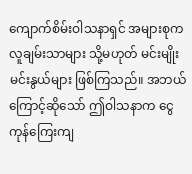ကျောက်စိမ်းဝါသနာရှင် အများစုက လူချမ်းသာများ သို့မဟုတ် မင်းမျိုးမင်းနွယ်များ ဖြစ်ကြသည်။ အဘယ်ကြောင့်ဆိုသော် ဤဝါသနာက ငွေကုန်ကြေးကျ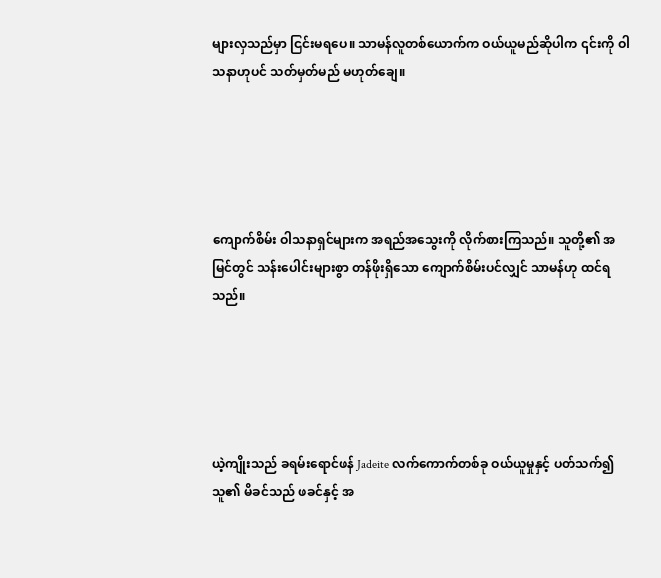များလှသည်မှာ ငြင်းမရပေ။ သာမန်လူတစ်ယောက်က ဝယ်ယူမည်ဆိုပါက ၎င်းကို ဝါသနာဟုပင် သတ်မှတ်မည် မဟုတ်ချေ။





ကျောက်စိမ်း ဝါသနာရှင်များက အရည်အသွေးကို လိုက်စားကြသည်။ သူတို့၏ အမြင်တွင် သန်းပေါင်းများစွာ တန်ဖိုးရှိသော ကျောက်စိမ်းပင်လျှင် သာမန်ဟု ထင်ရသည်။





ယဲ့ကျိုးသည် ခရမ်းရောင်ဖန် Jadeite လက်ကောက်တစ်ခု ဝယ်ယူမှုနှင့် ပတ်သက်၍ သူ၏ မိခင်သည် ဖခင်နှင့် အ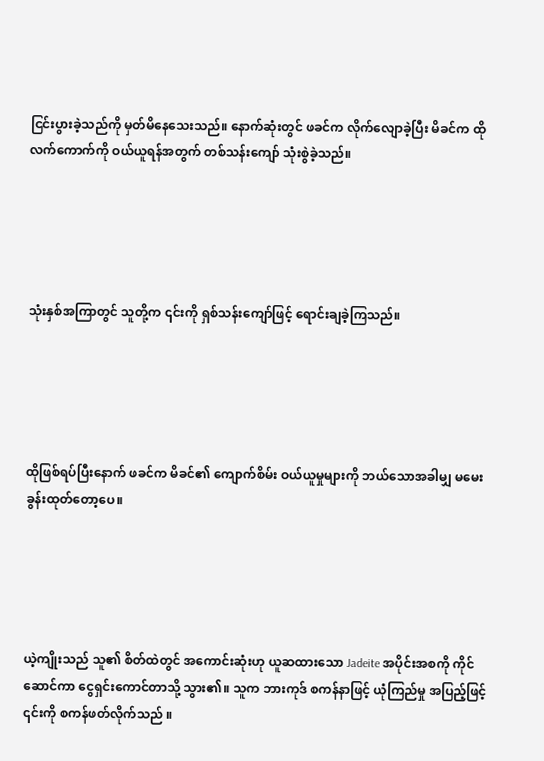ငြင်းပွားခဲ့သည်ကို မှတ်မိနေသေးသည်။ နောက်ဆုံးတွင် ဖခင်က လိုက်လျောခဲ့ပြီး မိခင်က ထိုလက်ကောက်ကို ဝယ်ယူရန်အတွက် တစ်သန်းကျော် သုံးစွဲခဲ့သည်။





သုံးနှစ်အကြာတွင် သူတို့က ၎င်းကို ရှစ်သန်းကျော်ဖြင့် ရောင်းချခဲ့ကြသည်။





ထိုဖြစ်ရပ်ပြီးနောက် ဖခင်က မိခင်၏ ကျောက်စိမ်း ဝယ်ယူမှုများကို ဘယ်သောအခါမျှ မမေးခွန်းထုတ်တော့ပေ။





ယဲ့ကျိုးသည် သူ၏ စိတ်ထဲတွင် အကောင်းဆုံးဟု ယူဆထားသော Jadeite အပိုင်းအစကို ကိုင်ဆောင်ကာ ငွေရှင်းကောင်တာသို့ သွား၏။ သူက ဘားကုဒ် စကန်နာဖြင့် ယုံကြည်မှု အပြည့်ဖြင့် ၎င်းကို စကန်ဖတ်လိုက်သည် ။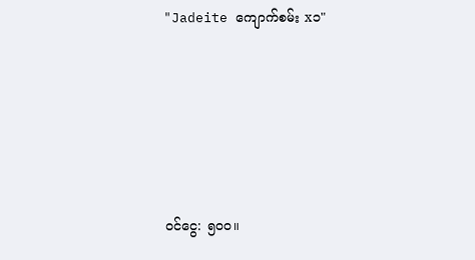"Jadeite ကျောက်စမ်း x၁"





ဝင်ငွေ: ၅၀၀။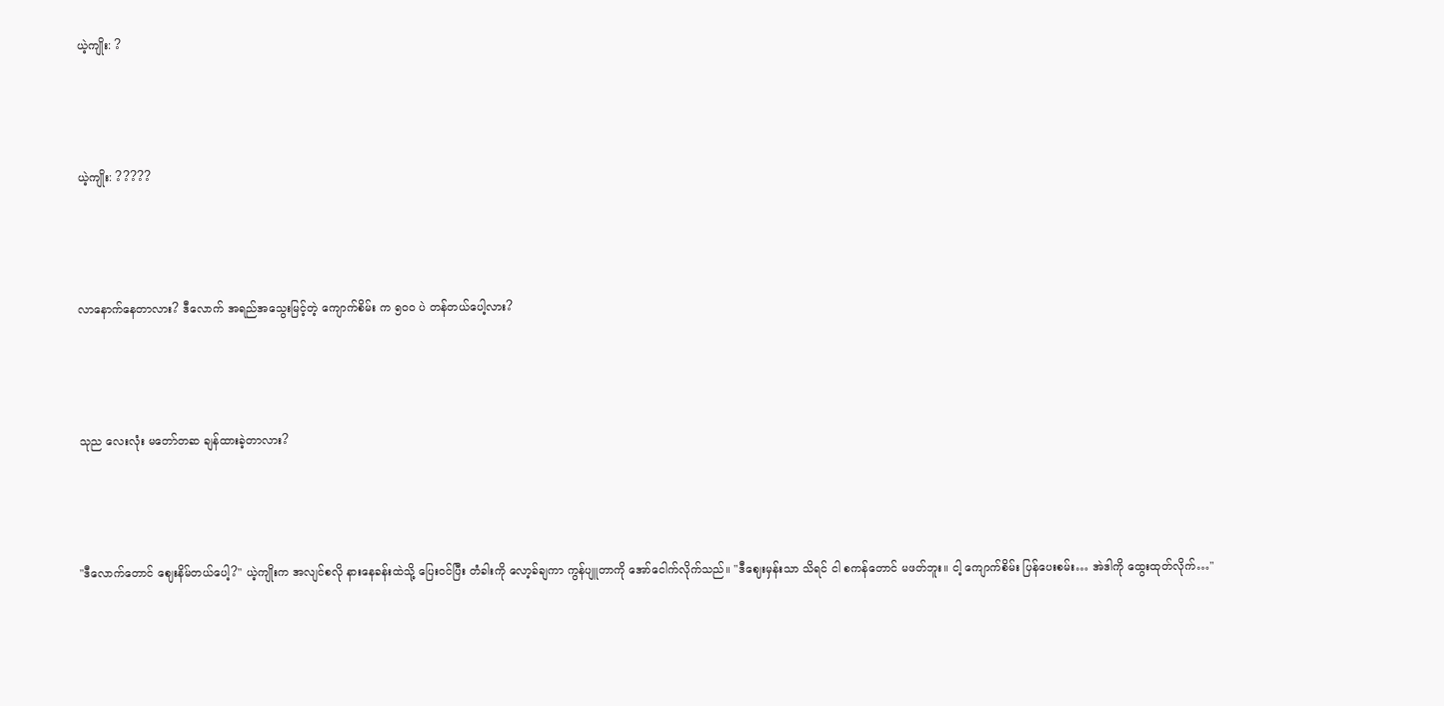ယဲ့ကျိုး: ?





ယဲ့ကျိုး: ?????





လာနောက်နေတာလား? ဒီလောက် အရည်အသွေးမြင့်တဲ့ ကျောက်စိမ်း က ၅၀၀ ပဲ တန်တယ်ပေါ့လား?





သုည လေးလုံး မတော်တဆ ချန်ထားခဲ့တာလား?





"ဒီလောက်တောင် ဈေးနိမ်တယ်ပေါ့?" ယဲ့ကျိုးက အလျင်စလို နားနေခန်းထဲသို့ ပြေးဝင်ပြီး တံခါးကို လော့ခ်ချကာ ကွန်ပျူတာကို အော်ငေါက်လိုက်သည်။ "ဒီဈေးမှန်းသာ သိရင် ငါ စကန်တောင် မဖတ်ဘူး။ ငါ့ ကျောက်စိမ်း ပြန်ပေးစမ်း… အဲဒါကို ထွေးထုတ်လိုက်…"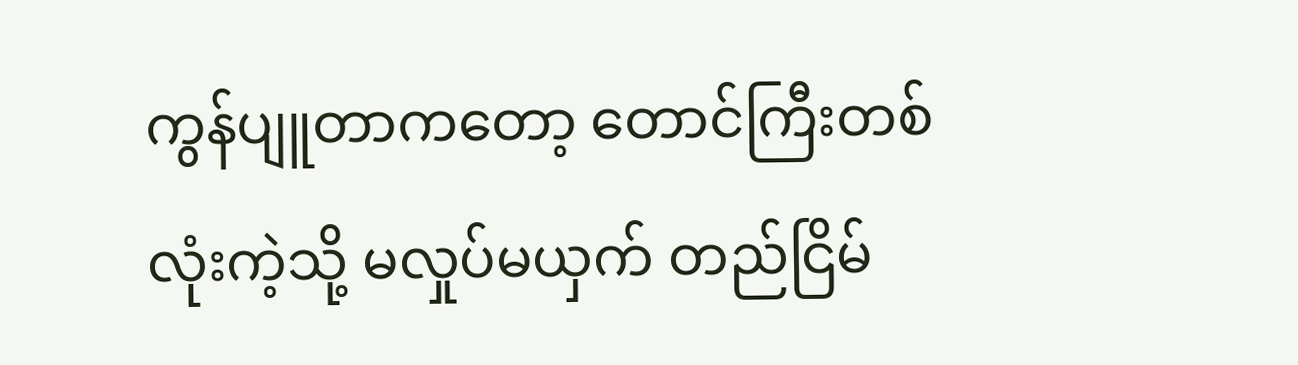ကွန်ပျူတာကတော့ တောင်ကြီးတစ်လုံးကဲ့သို့ မလှုပ်မယှက် တည်ငြိမ်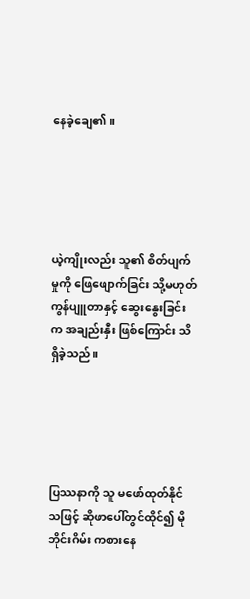နေခဲ့ချေ၏။





ယဲ့ကျိုးလည်း သူ၏ စိတ်ပျက်မှုကို ဖြေဖျောက်ခြင်း သို့မဟုတ် ကွန်ပျူတာနှင့် ဆွေးနွေးခြင်းက အချည်းနှီး ဖြစ်ကြောင်း သိရှိခဲ့သည်။





ပြဿနာကို သူ မဖော်ထုတ်နိုင်သဖြင့် ဆိုဖာပေါ်တွင်ထိုင်၍ မိုဘိုင်းဂိမ်း ကစားနေ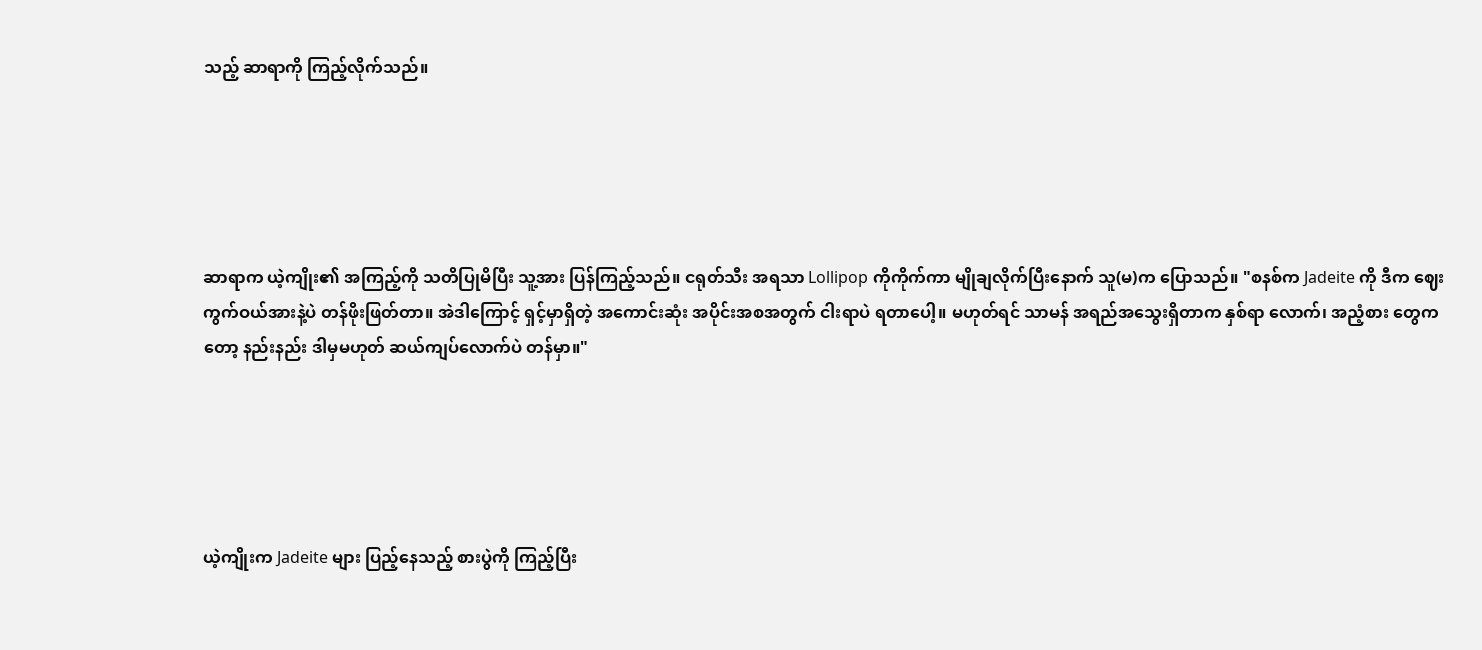သည့် ဆာရာကို ကြည့်လိုက်သည်။





ဆာရာက ယဲ့ကျိုး၏ အကြည့်ကို သတိပြုမိပြီး သူ့အား ပြန်ကြည့်သည်။ ငရုတ်သီး အရသာ Lollipop ကိုကိုက်ကာ မျိုချလိုက်ပြီးနောက် သူ(မ)က ပြောသည်။ "စနစ်က Jadeite ကို ဒီက ဈေးကွက်ဝယ်အားနဲ့ပဲ တန်ဖိုးဖြတ်တာ။ အဲဒါကြောင့် ရှင့်မှာရှိတဲ့ အကောင်းဆုံး အပိုင်းအစအတွက် ငါးရာပဲ ရတာပေါ့။ မဟုတ်ရင် သာမန် အရည်အသွေးရှိတာက နှစ်ရာ လောက်၊ အညံ့စား တွေကတော့ နည်းနည်း ဒါမှမဟုတ် ဆယ်ကျပ်လောက်ပဲ တန်မှာ။"





ယဲ့ကျိုးက Jadeite များ ပြည့်နေသည့် စားပွဲကို ကြည့်ပြီး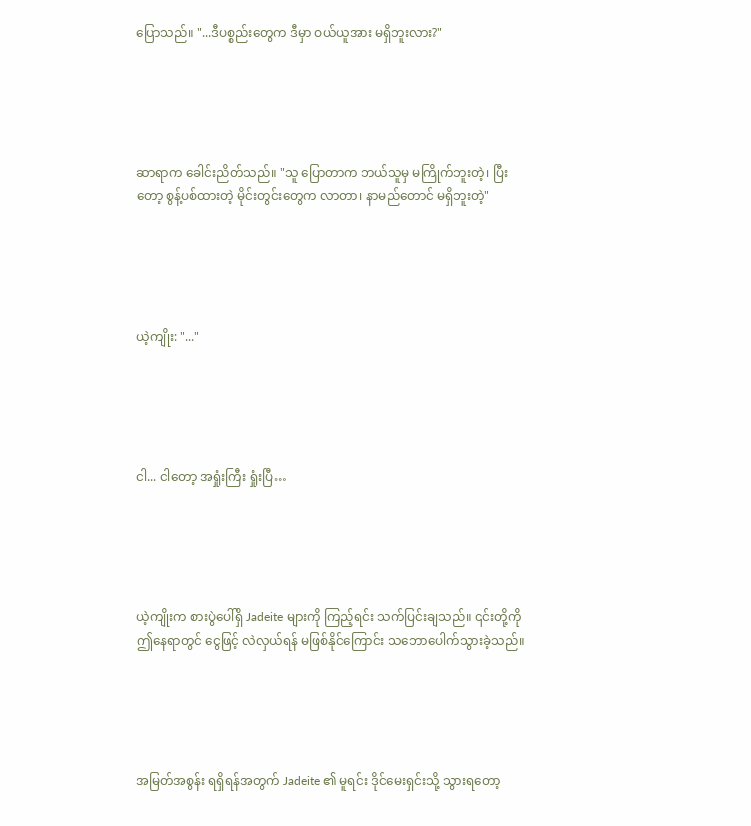ပြောသည်။ "...ဒီပစ္စည်းတွေက ဒီမှာ ‌ဝယ်ယူအား မရှိဘူးလား?"





ဆာရာက ခေါင်းညိတ်သည်။ "သူ ပြောတာက ဘယ်သူမှ မကြိုက်ဘူးတဲ့၊ ပြီးတော့ စွန့်ပစ်ထားတဲ့ မိုင်းတွင်းတွေက လာတာ၊ နာမည်တောင် မရှိဘူးတဲ့"





ယဲ့ကျိုး: "..."





ငါ... ငါတော့ အရှုံးကြီး ရှုံးပြီ…





ယဲ့ကျိုးက စားပွဲပေါ်ရှိ Jadeite များကို ကြည့်ရင်း သက်ပြင်းချသည်။ ၎င်းတို့ကို ဤနေရာတွင် ငွေဖြင့် လဲလှယ်ရန် မဖြစ်နိုင်ကြောင်း သဘောပေါက်သွားခဲ့သည်။





အမြတ်အစွန်း ရရှိရန်အတွက် Jadeite ၏ မူရင်း ဒိုင်မေးရှင်းသို့ သွားရတော့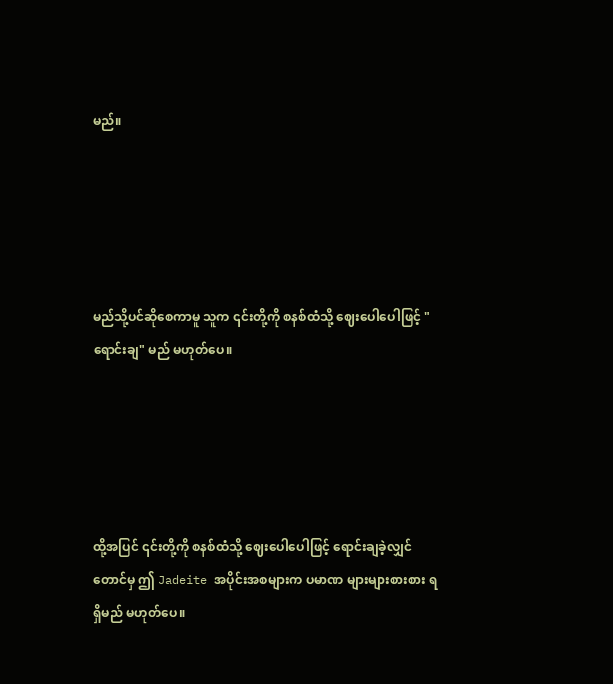မည်။





မည်သို့ပင်ဆိုစေကာမူ သူက ၎င်းတို့ကို စနစ်ထံသို့ ဈေးပေါပေါဖြင့် "ရောင်းချ" မည် မဟုတ်ပေ။





ထို့အပြင် ၎င်းတို့ကို စနစ်ထံသို့ ဈေးပေါပေါဖြင့် ရောင်းချခဲ့လျှင်တောင်မှ ဤ Jadeite အပိုင်းအစများက ပမာဏ များများစားစား ရရှိမည် မဟုတ်ပေ။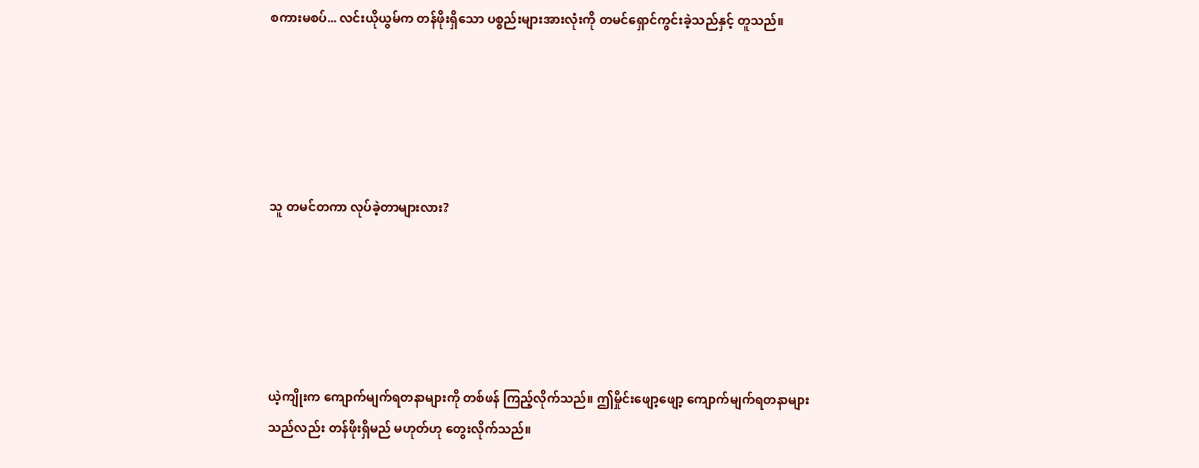စကားမစပ်... လင်းယိုယွမ်က တန်ဖိုးရှိသော ပစ္စည်းများအားလုံးကို တမင်ရှောင်ကွင်းခဲ့သည်နှင့် တူသည်။





သူ တမင်တကာ လုပ်ခဲ့တာများလား?





ယဲ့ကျိုးက ကျောက်မျက်ရတနာများကို တစ်ဖန် ကြည့်လိုက်သည်။ ဤမှိုင်းဖျော့ဖျော့ ကျောက်မျက်ရတနာများသည်လည်း တန်ဖိုးရှိမည် မဟုတ်ဟု တွေးလိုက်သည်။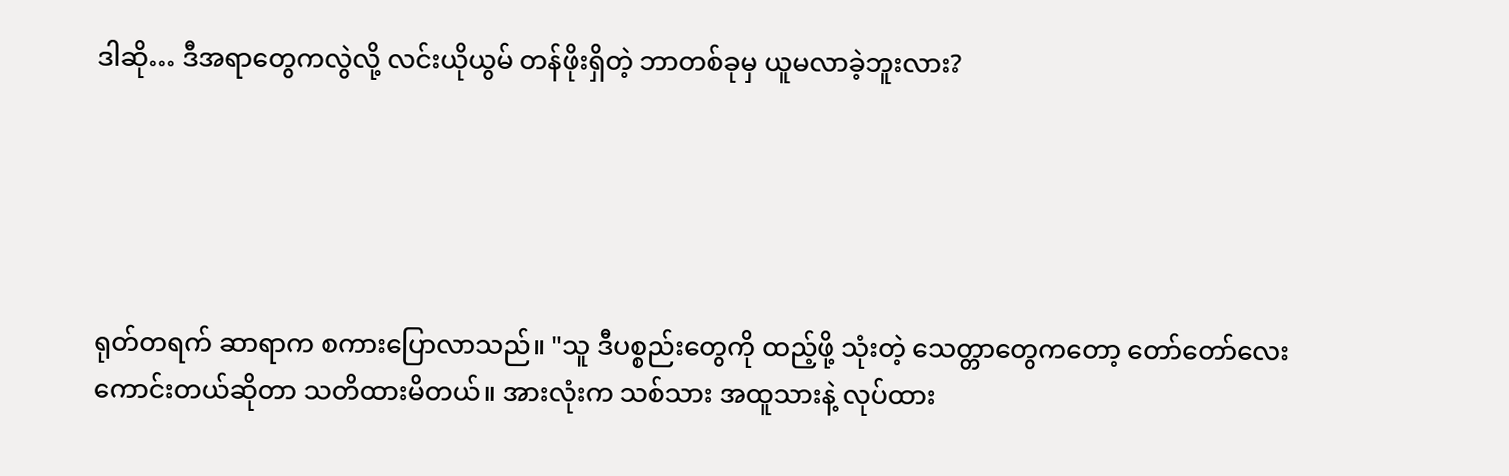ဒါဆို… ဒီအရာတွေကလွဲလို့ လင်းယိုယွမ် တန်ဖိုးရှိတဲ့ ဘာတစ်ခုမှ ယူမလာခဲ့ဘူးလား?





ရုတ်တရက် ဆာရာက စကားပြောလာသည်။ "သူ ဒီပစ္စည်းတွေကို ထည့်ဖို့ သုံးတဲ့ သေတ္တာတွေကတော့ တော်တော်လေး ကောင်းတယ်ဆိုတာ သတိထားမိတယ်။ အားလုံးက သစ်သား အထူသားနဲ့ လုပ်ထား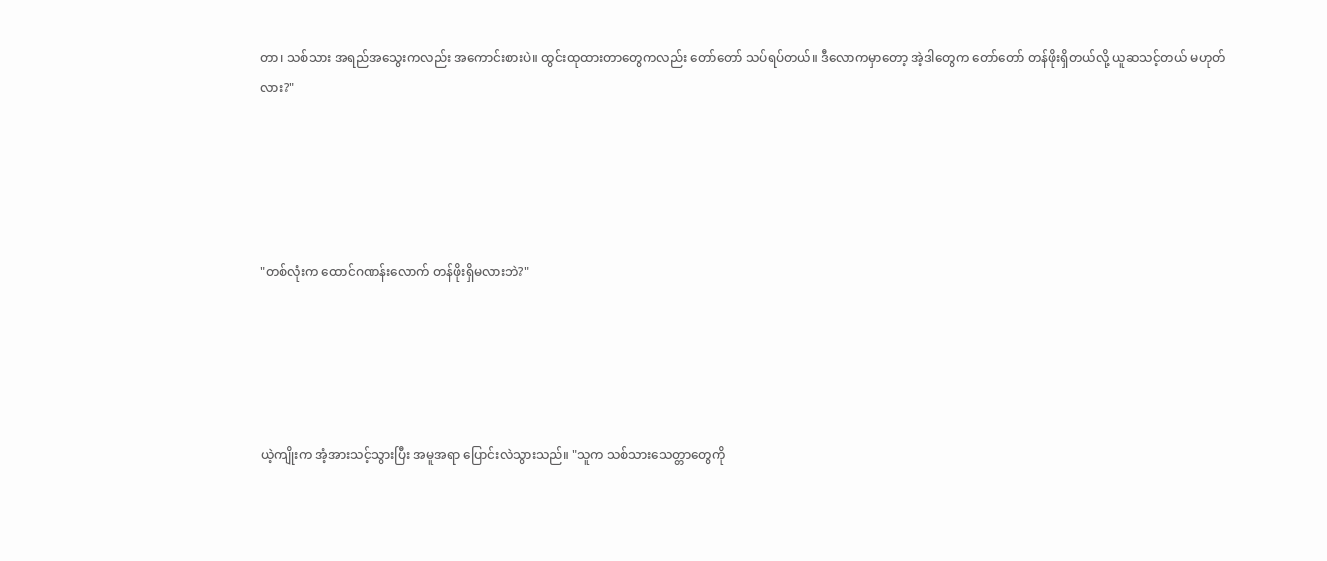တာ၊ သစ်သား အရည်အသွေးကလည်း အကောင်းစားပဲ။ ထွင်းထုထားတာတွေကလည်း တော်တော် သပ်ရပ်တယ်။ ဒီလောကမှာတော့ အဲ့ဒါတွေက တော်တော် တန်ဖိုးရှိတယ်လို့ ယူဆသင့်တယ် မဟုတ်လား?"





"တစ်လုံးက ထောင်ဂဏန်းလောက် တန်ဖိုးရှိမလားဘဲ?"





ယဲ့ကျိုးက အံ့အားသင့်သွားပြီး အမူအရာ ပြောင်းလဲသွားသည်။ "သူက သစ်သားသေတ္တာတွေကို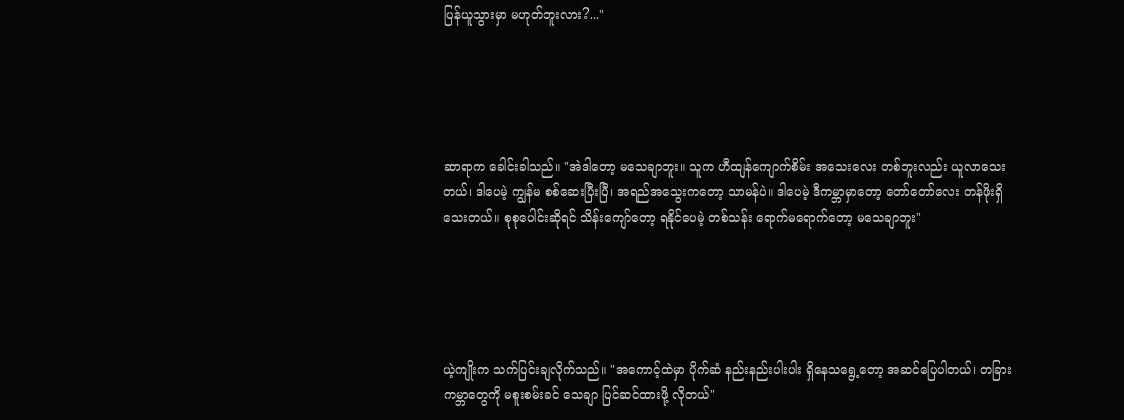ပြန်ယူသွားမှာ မဟုတ်ဘူးလား?..."





ဆာရာက ခေါင်းခါသည်။ "အဲဒါတော့ မသေချာဘူး။ သူက ဟီထျန်ကျောက်စိမ်း အသေးလေး တစ်ဘူးလည်း ယူလာသေးတယ်၊ ဒါပေမဲ့ ကျွန်မ စစ်ဆေးပြီးပြီ၊ အရည်အသွေးကတော့ သာမန်ပဲ။ ဒါပေမဲ့ ဒီကမ္ဘာမှာတော့ တော်တော်လေး တန်ဖိုးရှိသေးတယ်။ စုစုပေါင်းဆိုရင် သိန်းကျော်တော့ ရနိုင်ပေမဲ့ တစ်သန်း ရောက်မရောက်တော့ မသေချာဘူး"





ယဲ့ကျိုးက သက်ပြင်းချလိုက်သည်။ "အကောင့်ထဲမှာ ပိုက်ဆံ နည်းနည်းပါးပါး ရှိနေသရွေ့တော့ အဆင်ပြေပါတယ်၊ တခြား ကမ္ဘာတွေကို မစူးစမ်းခင် သေချာ ပြင်ဆင်ထားဖို့ လိုတယ်"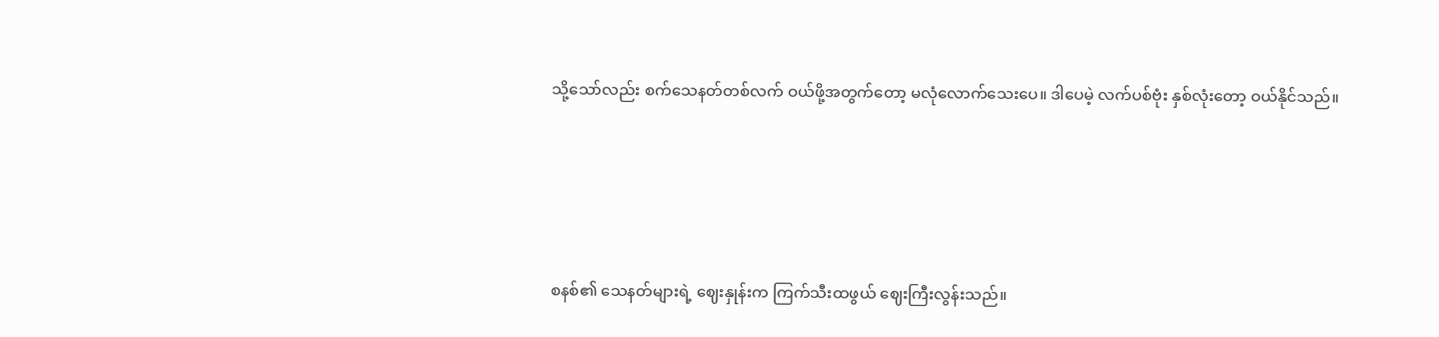သို့သော်လည်း စက်သေနတ်တစ်လက် ဝယ်ဖို့အတွက်တော့ မလုံလောက်သေးပေ။ ဒါပေမဲ့ လက်ပစ်ဗုံး နှစ်လုံးတော့ ဝယ်နိုင်သည်။





စနစ်၏ သေနတ်များရဲ့ ဈေးနှုန်းက ကြက်သီးထဖွယ် ဈေးကြီးလွန်းသည်။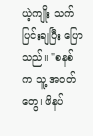ယဲ့ကျိုး သက်ပြင်းချပြီး ပြောသည်။ "စနစ် က သူ့ အဝတ်တွေ၊ ဖိနပ်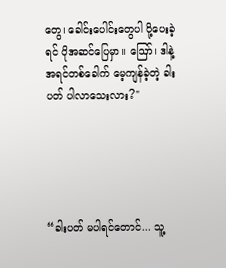တွေ၊ ခေါင်းပေါင်းတွေပါ ပို့ပေးခဲ့ရင် ပိုအဆင်ပြေမှာ။ ဪ၊ ဒါနဲ့ အရင်တစ်ခေါက် မေ့ကျန်ခဲ့တဲ့ ခါးပတ် ပါလာသေးလား?"





“ခါးပတ် မပါရင်တောင်... သူ့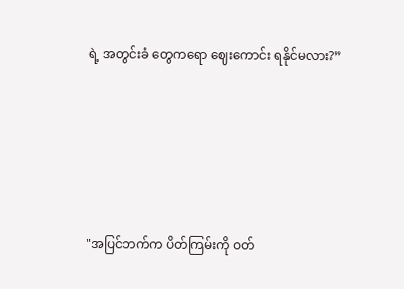ရဲ့ အတွင်းခံ တွေကရော ဈေးကောင်း ရနိုင်မလား?”





"အပြင်ဘက်က ပိတ်ကြမ်းကို ဝတ်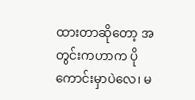ထားတာဆိုတော့ အတွင်းကဟာက ပိုကောင်းမှာပဲလေ၊ မ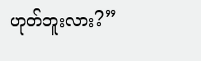ဟုတ်ဘူးလား?”